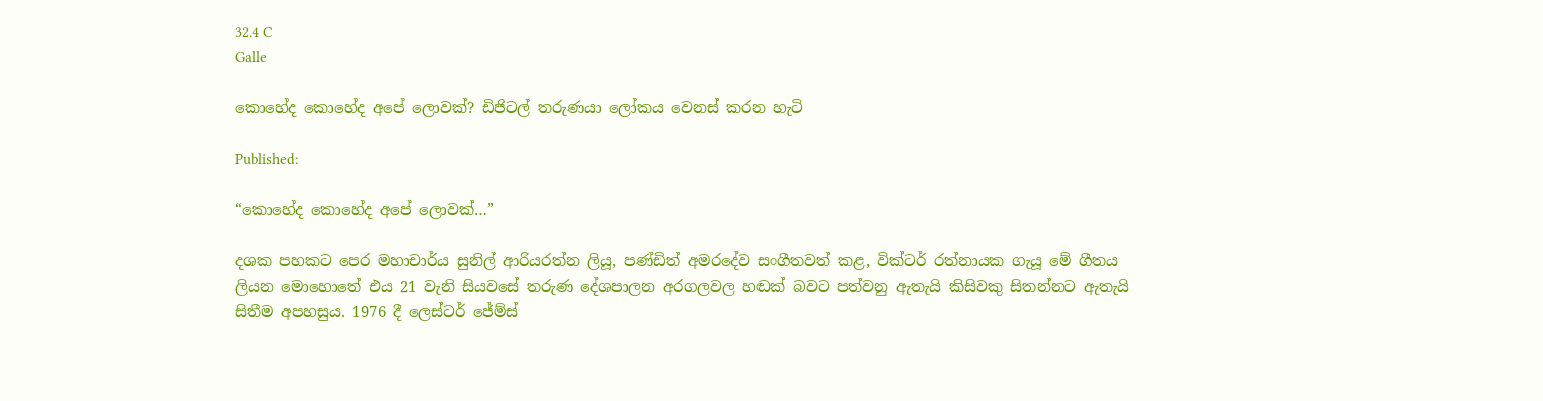32.4 C
Galle

කොහේද කොහේද අපේ ලොවක්? ඩිජිටල් තරුණයා ලෝකය වෙනස් කරන හැටි

Published:

“කොහේද කොහේද අපේ ලොවක්…”

දශක පහකට පෙර මහාචාර්ය සුනිල් ආරියරත්න ලියූ, පණ්ඩිත් අමරදේව සංගීතවත් කළ, වික්ටර් රත්නායක ගැයූ මේ ගීතය ලියන මොහොතේ එය 21 වැනි සියවසේ තරුණ දේශපාලන අරගලවල හඬක් බවට පත්වනු ඇතැයි කිසිවකු සිතන්නට ඇතැයි සිතීම අපහසුය. 1976 දී ලෙස්ටර් ජේම්ස්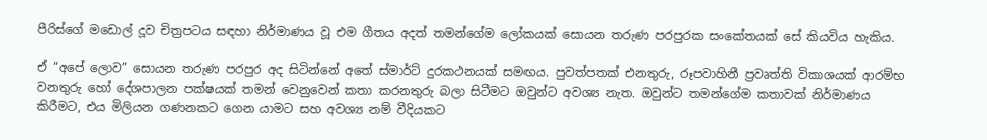පීරිස්ගේ මඩොල් දූව චිත්‍රපටය සඳහා නිර්මාණය වූ එම ගීතය අදත් තමන්ගේම ලෝකයක් සොයන තරුණ පරපුරක සංකේතයක් සේ කියවිය හැකිය.

ඒ “අපේ ලොව” සොයන තරුණ පරපුර අද සිටින්නේ අතේ ස්මාර්ට් දුරකථනයක් සමඟය. පුවත්පතක් එනතුරු, රූපවාහිනී ප්‍රවෘත්ති විකාශයක් ආරම්භ වනතුරු හෝ දේශපාලන පක්ෂයක් තමන් වෙනුවෙන් කතා කරනතුරු බලා සිටීමට ඔවුන්ට අවශ්‍ය නැත. ඔවුන්ට තමන්ගේම කතාවක් නිර්මාණය කිරීමට, එය මිලියන ගණනකට ගෙන යාමට සහ අවශ්‍ය නම් වීදියකට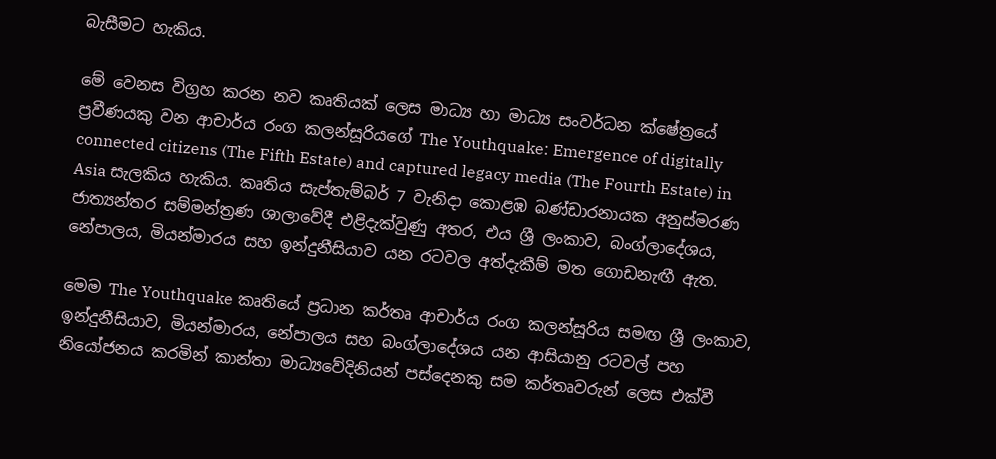බැසීමට හැකිය.

මේ වෙනස විග්‍රහ කරන නව කෘතියක් ලෙස මාධ්‍ය හා මාධ්‍ය සංවර්ධන ක්ෂේත්‍රයේ ප්‍රවීණයකු වන ආචාර්ය රංග කලන්සූරියගේ The Youthquake: Emergence of digitally connected citizens (The Fifth Estate) and captured legacy media (The Fourth Estate) in Asia සැලකිය හැකිය. කෘතිය සැප්තැම්බර් 7 වැනිදා කොළඹ බණ්ඩාරනායක අනුස්මරණ ජාත්‍යන්තර සම්මන්ත්‍රණ ශාලාවේදී එළිදැක්වුණු අතර, එය ශ්‍රී ලංකාව, බංග්ලාදේශය, නේපාලය, මියන්මාරය සහ ඉන්දුනීසියාව යන රටවල අත්දැකීම් මත ගොඩනැඟී ඇත.

මෙම The Youthquake කෘතියේ ප්‍රධාන කර්තෘ ආචාර්ය රංග කලන්සූරිය සමඟ ශ්‍රී ලංකාව, ඉන්දුනීසියාව, මියන්මාරය, නේපාලය සහ බංග්ලාදේශය යන ආසියානු රටවල් පහ නියෝජනය කරමින් කාන්තා මාධ්‍යවේදිනියන් පස්දෙනකු සම කර්තෘවරුන් ලෙස එක්වී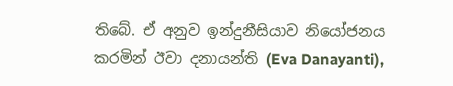තිබේ. ඒ අනුව ඉන්දුනීසියාව නියෝජනය කරමින් ඊවා දනායන්ති (Eva Danayanti),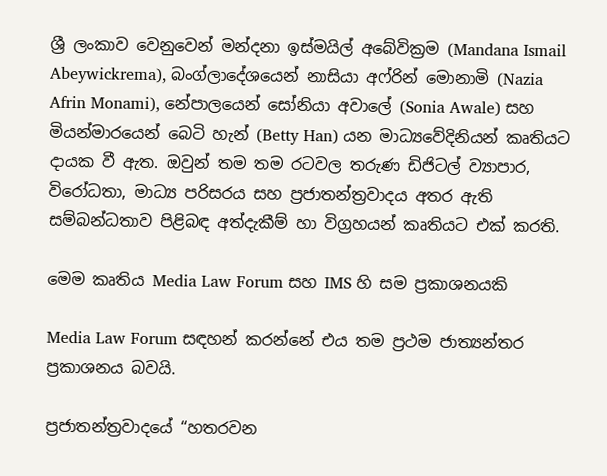ශ්‍රී ලංකාව වෙනුවෙන් මන්දනා ඉස්මයිල් අබේවික්‍රම (Mandana Ismail Abeywickrema), බංග්ලාදේශයෙන් නාසියා අෆ්රින් මොනාමි (Nazia Afrin Monami), නේපාලයෙන් සෝනියා අවාලේ (Sonia Awale) සහ මියන්මාරයෙන් බෙටි හැන් (Betty Han) යන මාධ්‍යවේදිනියන් කෘතියට දායක වී ඇත. ඔවුන් තම තම රටවල තරුණ ඩිජිටල් ව්‍යාපාර, විරෝධතා, මාධ්‍ය පරිසරය සහ ප්‍රජාතන්ත්‍රවාදය අතර ඇති සම්බන්ධතාව පිළිබඳ අත්දැකීම් හා විග්‍රහයන් කෘතියට එක් කරති.

මෙම කෘතිය Media Law Forum සහ IMS හි සම ප්‍රකාශනයකි

Media Law Forum සඳහන් කරන්නේ එය තම ප්‍රථම ජාත්‍යන්තර ප්‍රකාශනය බවයි.

ප්‍රජාතන්ත්‍රවාදයේ “හතරවන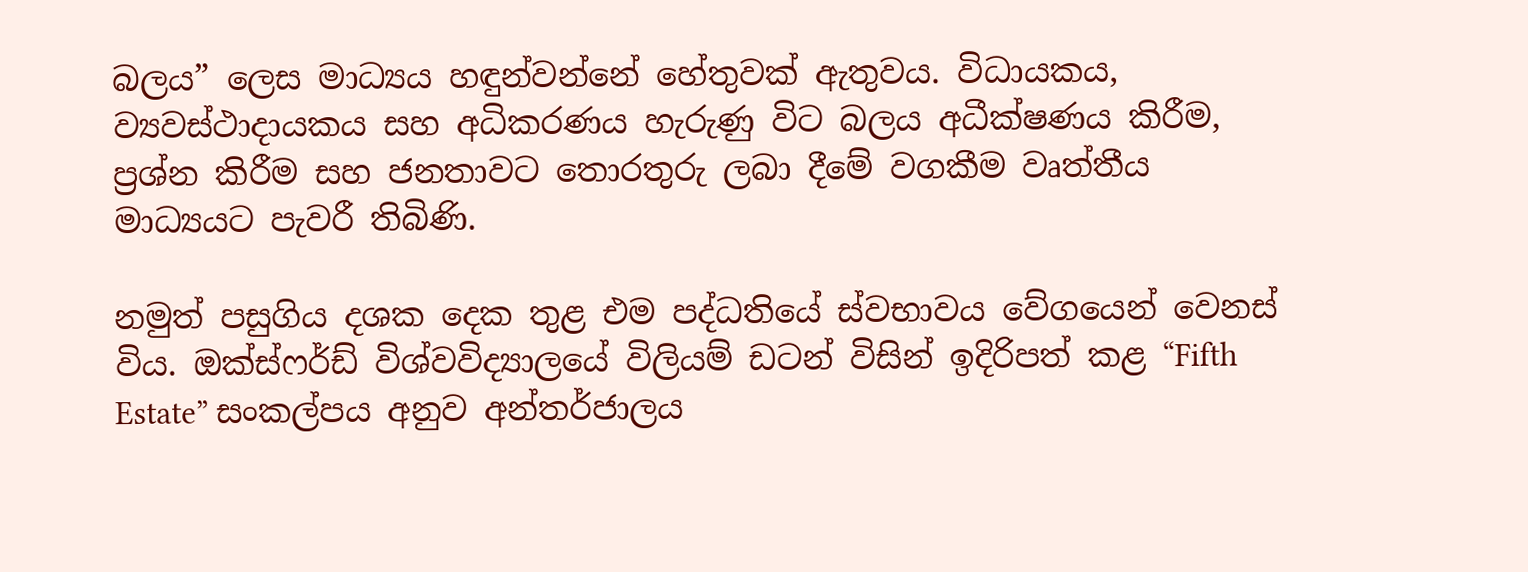බලය” ලෙස මාධ්‍යය හඳුන්වන්නේ හේතුවක් ඇතුවය. විධායකය, ව්‍යවස්ථාදායකය සහ අධිකරණය හැරුණු විට බලය අධීක්ෂණය කිරීම, ප්‍රශ්න කිරීම සහ ජනතාවට තොරතුරු ලබා දීමේ වගකීම වෘත්තීය මාධ්‍යයට පැවරී තිබිණි.

නමුත් පසුගිය දශක දෙක තුළ එම පද්ධතියේ ස්වභාවය වේගයෙන් වෙනස් විය. ඔක්ස්ෆර්ඩ් විශ්වවිද්‍යාලයේ විලියම් ඩටන් විසින් ඉදිරිපත් කළ “Fifth Estate” සංකල්පය අනුව අන්තර්ජාලය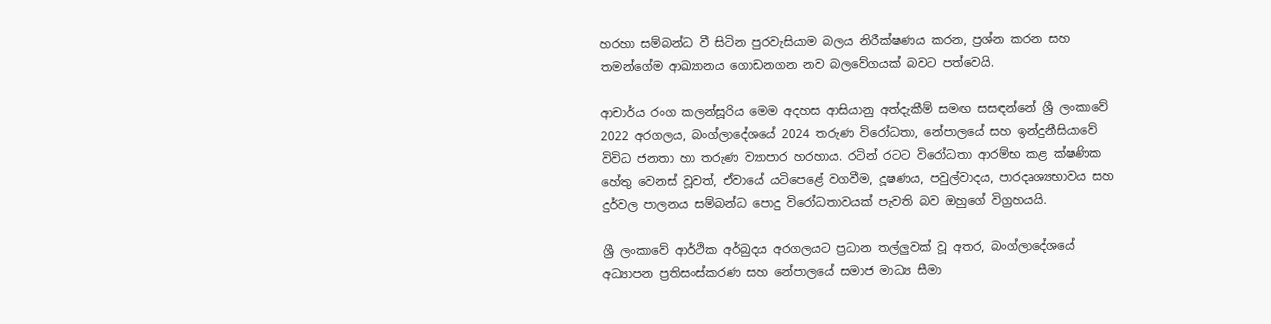හරහා සම්බන්ධ වී සිටින පුරවැසියාම බලය නිරීක්ෂණය කරන, ප්‍රශ්න කරන සහ තමන්ගේම ආඛ්‍යානය ගොඩනගන නව බලවේගයක් බවට පත්වෙයි.

ආචාර්ය රංග කලන්සූරිය මෙම අදහස ආසියානු අත්දැකීම් සමඟ සසඳන්නේ ශ්‍රී ලංකාවේ 2022 අරගලය, බංග්ලාදේශයේ 2024 තරුණ විරෝධතා, නේපාලයේ සහ ඉන්දුනීසියාවේ විවිධ ජනතා හා තරුණ ව්‍යාපාර හරහාය. රටින් රටට විරෝධතා ආරම්භ කළ ක්ෂණික හේතු වෙනස් වූවත්, ඒවායේ යටිපෙළේ වගවීම, දූෂණය, පවුල්වාදය, පාරදෘශ්‍යභාවය සහ දුර්වල පාලනය සම්බන්ධ පොදු විරෝධතාවයක් පැවති බව ඔහුගේ විග්‍රහයයි.

ශ්‍රී ලංකාවේ ආර්ථික අර්බුදය අරගලයට ප්‍රධාන තල්ලුවක් වූ අතර, බංග්ලාදේශයේ අධ්‍යාපන ප්‍රතිසංස්කරණ සහ නේපාලයේ සමාජ මාධ්‍ය සීමා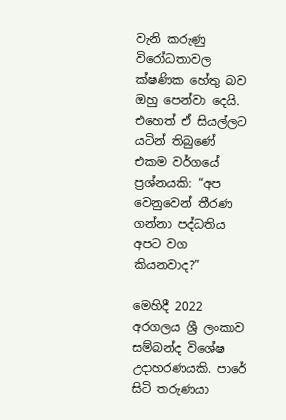වැනි කරුණු විරෝධතාවල ක්ෂණික හේතු බව ඔහු පෙන්වා දෙයි. එහෙත් ඒ සියල්ලට යටින් තිබුණේ එකම වර්ගයේ ප්‍රශ්නයකි: “අප වෙනුවෙන් තීරණ ගන්නා පද්ධතිය අපට වග කියනවාද?”

මෙහිදී 2022 අරගලය ශ්‍රී ලංකාව සම්බන්ද විශේෂ උදාහරණයකි. පාරේ සිටි තරුණයා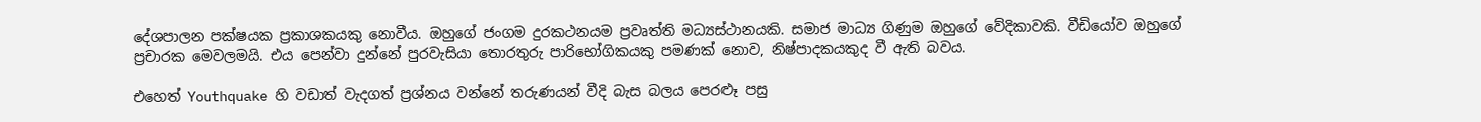දේශපාලන පක්ෂයක ප්‍රකාශකයකු නොවීය. ඔහුගේ ජංගම දුරකථනයම ප්‍රවෘත්ති මධ්‍යස්ථානයකි. සමාජ මාධ්‍ය ගිණුම ඔහුගේ වේදිකාවකි. වීඩියෝව ඔහුගේ ප්‍රචාරක මෙවලමයි. එය පෙන්වා දුන්නේ පුරවැසියා තොරතුරු පාරිභෝගිකයකු පමණක් නොව, නිෂ්පාදකයකුද වී ඇති බවය.

එහෙත් Youthquake හි වඩාත් වැදගත් ප්‍රශ්නය වන්නේ තරුණයන් වීදි බැස බලය පෙරළූ පසු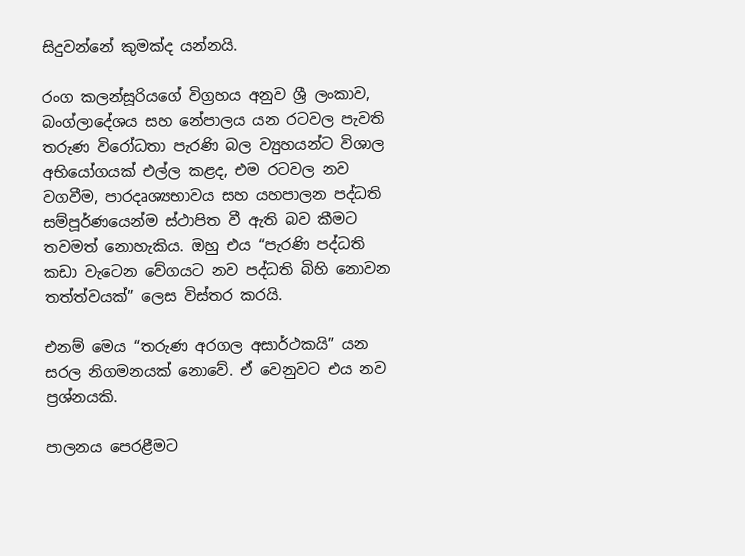සිදුවන්නේ කුමක්ද යන්නයි.

රංග කලන්සූරියගේ විග්‍රහය අනුව ශ්‍රී ලංකාව, බංග්ලාදේශය සහ නේපාලය යන රටවල පැවති තරුණ විරෝධතා පැරණි බල ව්‍යුහයන්ට විශාල අභියෝගයක් එල්ල කළද, එම රටවල නව වගවීම, පාරදෘශ්‍යභාවය සහ යහපාලන පද්ධති සම්පූර්ණයෙන්ම ස්ථාපිත වී ඇති බව කීමට තවමත් නොහැකිය. ඔහු එය “පැරණි පද්ධති කඩා වැටෙන වේගයට නව පද්ධති බිහි නොවන තත්ත්වයක්” ලෙස විස්තර කරයි.

එනම් මෙය “තරුණ අරගල අසාර්ථකයි” යන සරල නිගමනයක් නොවේ. ඒ වෙනුවට එය නව ප්‍රශ්නයකි.

පාලනය පෙරළීමට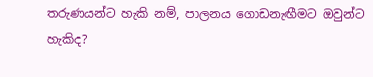තරුණයන්ට හැකි නම්, පාලනය ගොඩනැඟීමට ඔවුන්ට හැකිද?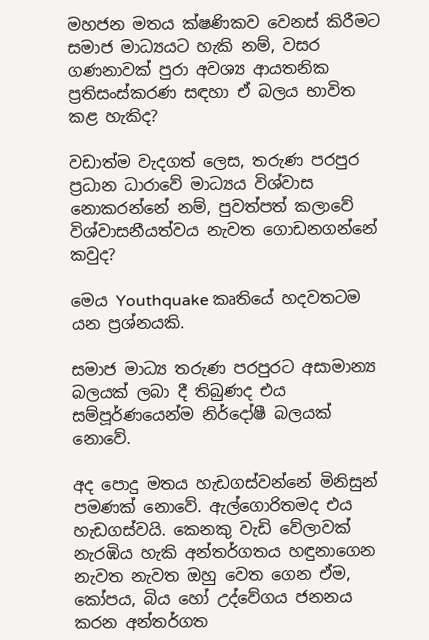මහජන මතය ක්ෂණිකව වෙනස් කිරීමට සමාජ මාධ්‍යයට හැකි නම්, වසර ගණනාවක් පුරා අවශ්‍ය ආයතනික ප්‍රතිසංස්කරණ සඳහා ඒ බලය භාවිත කළ හැකිද?

වඩාත්ම වැදගත් ලෙස, තරුණ පරපුර ප්‍රධාන ධාරාවේ මාධ්‍යය විශ්වාස නොකරන්නේ නම්, පුවත්පත් කලාවේ විශ්වාසනීයත්වය නැවත ගොඩනගන්නේ කවුද?

මෙය Youthquake කෘතියේ හදවතටම යන ප්‍රශ්නයකි.

සමාජ මාධ්‍ය තරුණ පරපුරට අසාමාන්‍ය බලයක් ලබා දී තිබුණද එය සම්පූර්ණයෙන්ම නිර්දෝෂී බලයක් නොවේ.

අද පොදු මතය හැඩගස්වන්නේ මිනිසුන් පමණක් නොවේ. ඇල්ගොරිතමද එය හැඩගස්වයි. කෙනකු වැඩි වේලාවක් නැරඹිය හැකි අන්තර්ගතය හඳුනාගෙන නැවත නැවත ඔහු වෙත ගෙන ඒම, කෝපය, බිය හෝ උද්වේගය ජනනය කරන අන්තර්ගත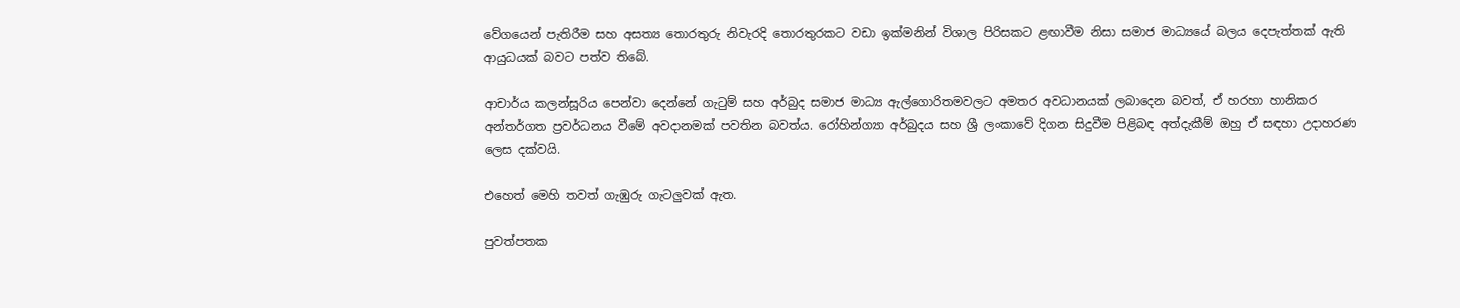වේගයෙන් පැතිරීම සහ අසත්‍ය තොරතුරු නිවැරදි තොරතුරකට වඩා ඉක්මනින් විශාල පිරිසකට ළඟාවීම නිසා සමාජ මාධ්‍යයේ බලය දෙපැත්තක් ඇති ආයුධයක් බවට පත්ව තිබේ.

ආචාර්ය කලන්සූරිය පෙන්වා දෙන්නේ ගැටුම් සහ අර්බුද සමාජ මාධ්‍ය ඇල්ගොරිතමවලට අමතර අවධානයක් ලබාදෙන බවත්, ඒ හරහා හානිකර අන්තර්ගත ප්‍රවර්ධනය වීමේ අවදානමක් පවතින බවත්ය. රෝහින්ග්‍යා අර්බුදය සහ ශ්‍රී ලංකාවේ දිගන සිදුවීම පිළිබඳ අත්දැකීම් ඔහු ඒ සඳහා උදාහරණ ලෙස දක්වයි.

එහෙත් මෙහි තවත් ගැඹුරු ගැටලුවක් ඇත.

පුවත්පතක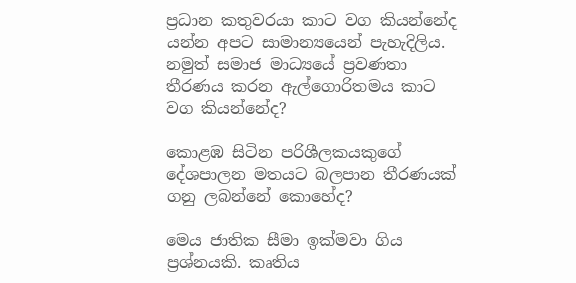ප්‍රධාන කතුවරයා කාට වග කියන්නේද යන්න අපට සාමාන්‍යයෙන් පැහැදිලිය. නමුත් සමාජ මාධ්‍යයේ ප්‍රවණතා තීරණය කරන ඇල්ගොරිතමය කාට වග කියන්නේද?

කොළඹ සිටින පරිශීලකයකුගේ දේශපාලන මතයට බලපාන තීරණයක් ගනු ලබන්නේ කොහේද?

මෙය ජාතික සීමා ඉක්මවා ගිය ප්‍රශ්නයකි. කෘතිය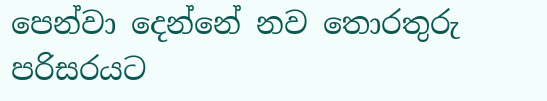පෙන්වා දෙන්නේ නව තොරතුරු පරිසරයට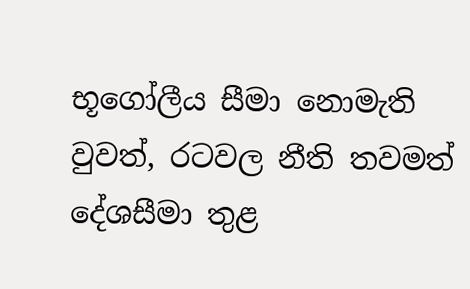භූගෝලීය සීමා නොමැති වුවත්, රටවල නීති තවමත් දේශසීමා තුළ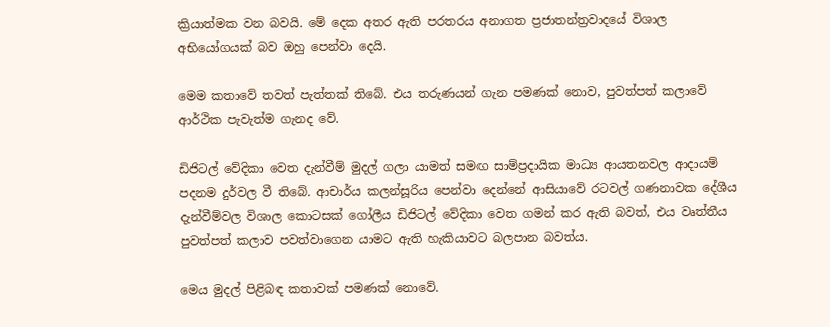ක්‍රියාත්මක වන බවයි. මේ දෙක අතර ඇති පරතරය අනාගත ප්‍රජාතන්ත්‍රවාදයේ විශාල අභියෝගයක් බව ඔහු පෙන්වා දෙයි.

මෙම කතාවේ තවත් පැත්තක් තිබේ. එය තරුණයන් ගැන පමණක් නොව, පුවත්පත් කලාවේ ආර්ථික පැවැත්ම ගැනද වේ.

ඩිජිටල් වේදිකා වෙත දැන්වීම් මුදල් ගලා යාමත් සමඟ සාම්ප්‍රදායික මාධ්‍ය ආයතනවල ආදායම් පදනම දුර්වල වී තිබේ. ආචාර්ය කලන්සූරිය පෙන්වා දෙන්නේ ආසියාවේ රටවල් ගණනාවක දේශීය දැන්වීම්වල විශාල කොටසක් ගෝලීය ඩිජිටල් වේදිකා වෙත ගමන් කර ඇති බවත්, එය වෘත්තීය පුවත්පත් කලාව පවත්වාගෙන යාමට ඇති හැකියාවට බලපාන බවත්ය.

මෙය මුදල් පිළිබඳ කතාවක් පමණක් නොවේ.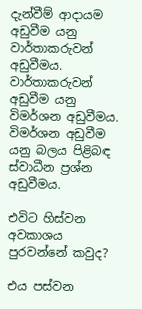දැන්වීම් ආදායම අඩුවීම යනු වාර්තාකරුවන් අඩුවීමය.
වාර්තාකරුවන් අඩුවීම යනු විමර්ශන අඩුවීමය.
විමර්ශන අඩුවීම යනු බලය පිළිබඳ ස්වාධීන ප්‍රශ්න අඩුවීමය.

එවිට හිස්වන අවකාශය පුරවන්නේ කවුද?

එය පස්වන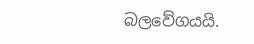බලවේගයයි.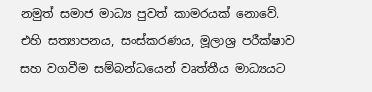නමුත් සමාජ මාධ්‍ය පුවත් කාමරයක් නොවේ. එහි සත්‍යාපනය, සංස්කරණය, මූලාශ්‍ර පරීක්ෂාව සහ වගවීම සම්බන්ධයෙන් වෘත්තීය මාධ්‍යයට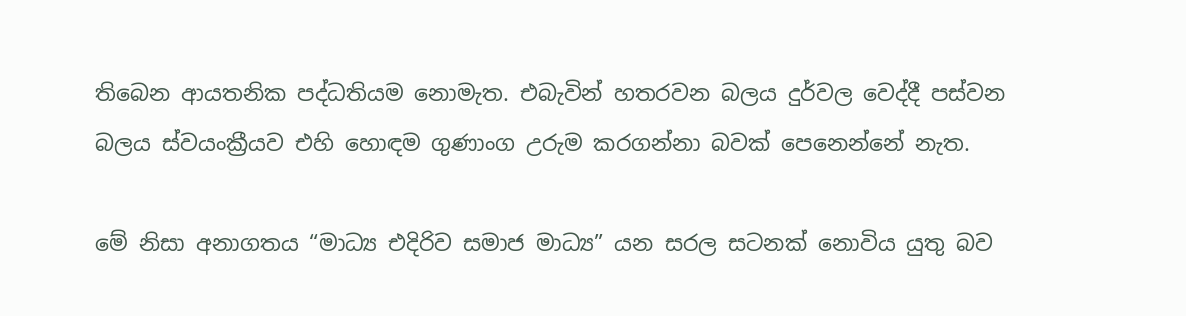තිබෙන ආයතනික පද්ධතියම නොමැත. එබැවින් හතරවන බලය දුර්වල වෙද්දී පස්වන බලය ස්වයංක්‍රීයව එහි හොඳම ගුණාංග උරුම කරගන්නා බවක් පෙනෙන්නේ නැත.

මේ නිසා අනාගතය “මාධ්‍ය එදිරිව සමාජ මාධ්‍ය” යන සරල සටනක් නොවිය යුතු බව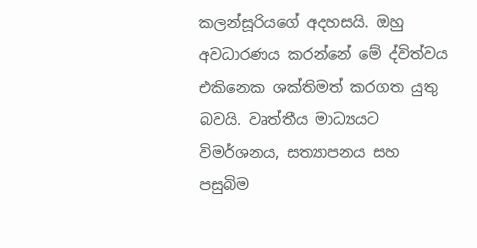කලන්සූරියගේ අදහසයි. ඔහු අවධාරණය කරන්නේ මේ ද්විත්වය එකිනෙක ශක්තිමත් කරගත යුතු බවයි. වෘත්තීය මාධ්‍යයට විමර්ශනය, සත්‍යාපනය සහ පසුබිම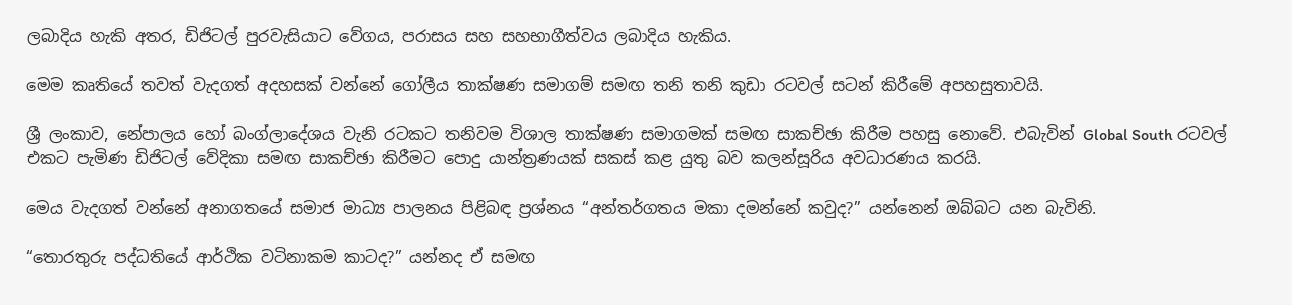ලබාදිය හැකි අතර, ඩිජිටල් පුරවැසියාට වේගය, පරාසය සහ සහභාගීත්වය ලබාදිය හැකිය.

මෙම කෘතියේ තවත් වැදගත් අදහසක් වන්නේ ගෝලීය තාක්ෂණ සමාගම් සමඟ තනි තනි කුඩා රටවල් සටන් කිරීමේ අපහසුතාවයි.

ශ්‍රී ලංකාව, නේපාලය හෝ බංග්ලාදේශය වැනි රටකට තනිවම විශාල තාක්ෂණ සමාගමක් සමඟ සාකච්ඡා කිරීම පහසු නොවේ. එබැවින් Global South රටවල් එකට පැමිණ ඩිජිටල් වේදිකා සමඟ සාකච්ඡා කිරීමට පොදු යාන්ත්‍රණයක් සකස් කළ යුතු බව කලන්සූරිය අවධාරණය කරයි.

මෙය වැදගත් වන්නේ අනාගතයේ සමාජ මාධ්‍ය පාලනය පිළිබඳ ප්‍රශ්නය “අන්තර්ගතය මකා දමන්නේ කවුද?” යන්නෙන් ඔබ්බට යන බැවිනි.

“තොරතුරු පද්ධතියේ ආර්ථික වටිනාකම කාටද?” යන්නද ඒ සමඟ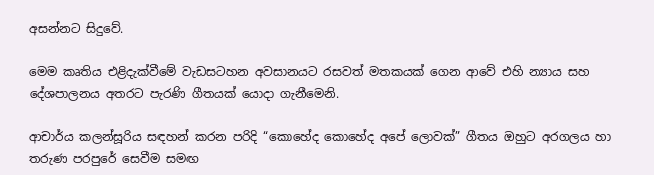අසන්නට සිදුවේ.

මෙම කෘතිය එළිදැක්වීමේ වැඩසටහන අවසානයට රසවත් මතකයක් ගෙන ආවේ එහි න්‍යාය සහ දේශපාලනය අතරට පැරණි ගීතයක් යොදා ගැනීමෙනි.

ආචාර්ය කලන්සූරිය සඳහන් කරන පරිදි “කොහේද කොහේද අපේ ලොවක්” ගීතය ඔහුට අරගලය හා තරුණ පරපුරේ සෙවීම සමඟ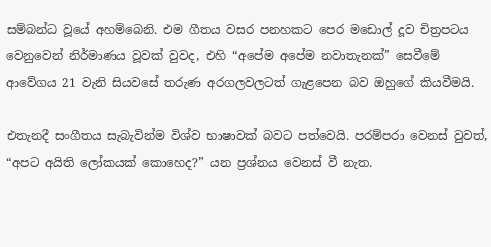සම්බන්ධ වූයේ අහම්බෙනි. එම ගීතය වසර පනහකට පෙර මඩොල් දූව චිත්‍රපටය වෙනුවෙන් නිර්මාණය වූවක් වුවද, එහි “අපේම අපේම නවාතැනක්” සෙවීමේ ආවේගය 21 වැනි සියවසේ තරුණ අරගලවලටත් ගැළපෙන බව ඔහුගේ කියවීමයි.

එතැනදී සංගීතය සැබැවින්ම විශ්ව භාෂාවක් බවට පත්වෙයි. පරම්පරා වෙනස් වුවත්, “අපට අයිති ලෝකයක් කොහෙද?” යන ප්‍රශ්නය වෙනස් වී නැත.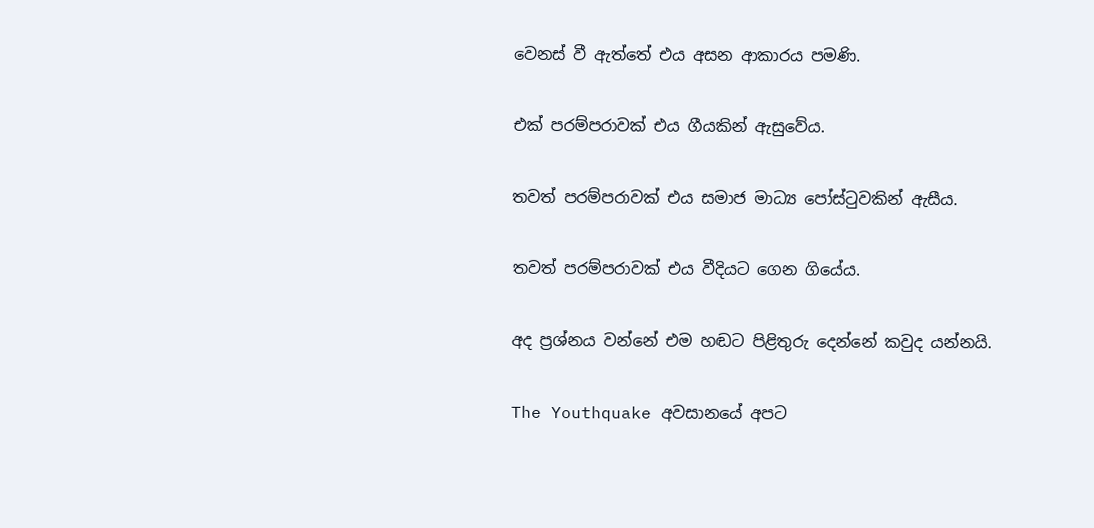වෙනස් වී ඇත්තේ එය අසන ආකාරය පමණි.

එක් පරම්පරාවක් එය ගීයකින් ඇසුවේය.

තවත් පරම්පරාවක් එය සමාජ මාධ්‍ය පෝස්ටුවකින් ඇසීය.

තවත් පරම්පරාවක් එය වීදියට ගෙන ගියේය.

අද ප්‍රශ්නය වන්නේ එම හඬට පිළිතුරු දෙන්නේ කවුද යන්නයි.

The Youthquake අවසානයේ අපට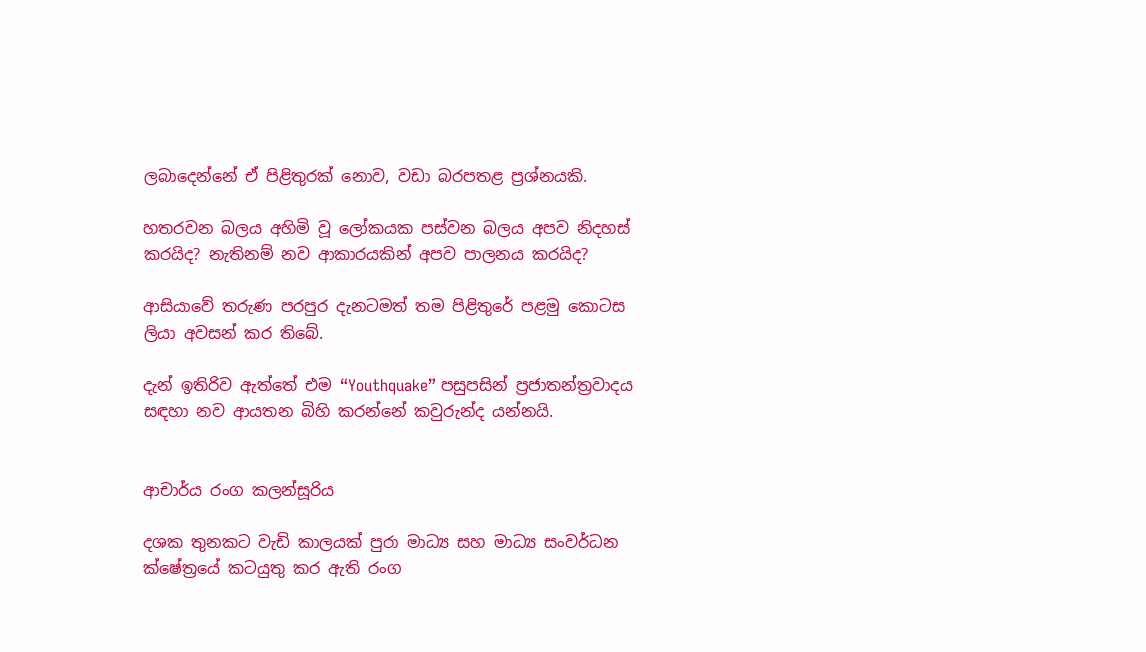ලබාදෙන්නේ ඒ පිළිතුරක් නොව, වඩා බරපතළ ප්‍රශ්නයකි.

හතරවන බලය අහිමි වූ ලෝකයක පස්වන බලය අපව නිදහස් කරයිද? නැතිනම් නව ආකාරයකින් අපව පාලනය කරයිද?

ආසියාවේ තරුණ පරපුර දැනටමත් තම පිළිතුරේ පළමු කොටස ලියා අවසන් කර තිබේ.

දැන් ඉතිරිව ඇත්තේ එම “Youthquake” පසුපසින් ප්‍රජාතන්ත්‍රවාදය සඳහා නව ආයතන බිහි කරන්නේ කවුරුන්ද යන්නයි.


ආචාර්ය රංග කලන්සූරිය

දශක තුනකට වැඩි කාලයක් පුරා මාධ්‍ය සහ මාධ්‍ය සංවර්ධන ක්ෂේත්‍රයේ කටයුතු කර ඇති රංග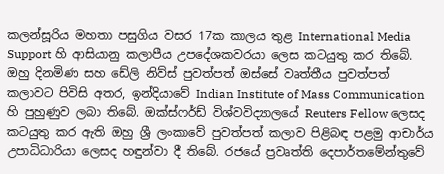කලන්සූරිය මහතා පසුගිය වසර 17ක කාලය තුළ International Media Support හි ආසියානු කලාපීය උපදේශකවරයා ලෙස කටයුතු කර තිබේ. ඔහු දිනමිණ සහ ඩේලි නිව්ස් පුවත්පත් ඔස්සේ වෘත්තීය පුවත්පත් කලාවට පිවිසි අතර, ඉන්දියාවේ Indian Institute of Mass Communication හි පුහුණුව ලබා තිබේ. ඔක්ස්ෆර්ඩ් විශ්වවිද්‍යාලයේ Reuters Fellow ලෙසද කටයුතු කර ඇති ඔහු ශ්‍රී ලංකාවේ පුවත්පත් කලාව පිළිබඳ පළමු ආචාර්ය උපාධිධාරියා ලෙසද හඳුන්වා දී තිබේ. රජයේ ප්‍රවෘත්ති දෙපාර්තමේන්තුවේ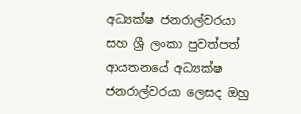අධ්‍යක්ෂ ජනරාල්වරයා සහ ශ්‍රී ලංකා පුවත්පත් ආයතනයේ අධ්‍යක්ෂ ජනරාල්වරයා ලෙසද ඔහු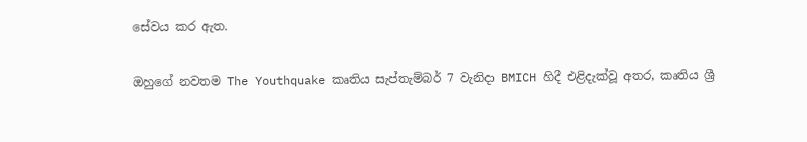සේවය කර ඇත.

ඔහුගේ නවතම The Youthquake කෘතිය සැප්තැම්බර් 7 වැනිදා BMICH හිදී එළිදැක්වූ අතර, කෘතිය ශ්‍රී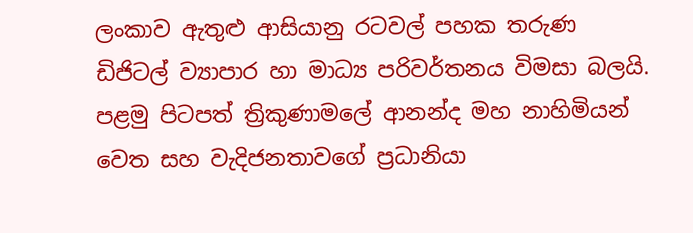ලංකාව ඇතුළු ආසියානු රටවල් පහක තරුණ ඩිජිටල් ව්‍යාපාර හා මාධ්‍ය පරිවර්තනය විමසා බලයි. පළමු පිටපත් ත්‍රිකුණාමලේ ආනන්ද මහ නාහිමියන් වෙත සහ වැදිජනතාවගේ ප්‍රධානියා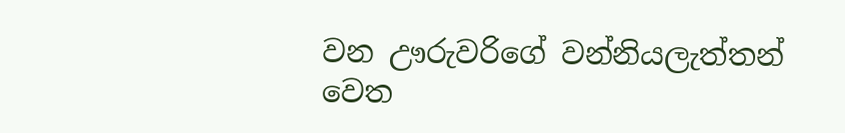වන ඌරුවරිගේ වන්නියලැත්තන් වෙත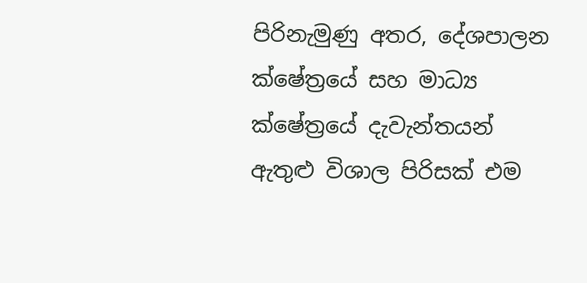පිරිනැමුණු අතර, දේශපාලන ක්ෂේත්‍රයේ සහ මාධ්‍ය ක්ෂේත්‍රයේ දැවැන්තයන් ඇතුළු විශාල පිරිසක් එම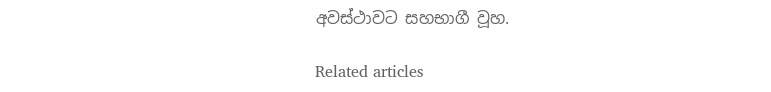අවස්ථාවට සහභාගී වූහ.

Related articles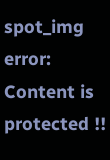spot_img
error: Content is protected !!